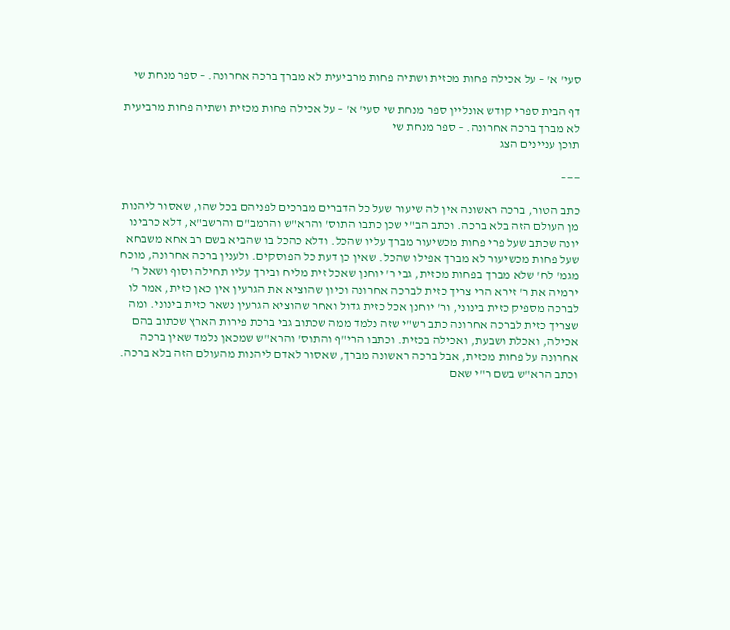סעי' א' – על אכילה פחות מכזית ושתיה פחות מרביעית לא מברך ברכה אחרונה. – ספר מנחת שי

דף הבית ספרי קודש אונליין ספר מנחת שי סעי' א' – על אכילה פחות מכזית ושתיה פחות מרביעית לא מברך ברכה אחרונה. – ספר מנחת שי
תוכן עניינים הצג

——–

כתב הטור, ברכה ראשונה אין לה שיעור שעל כל הדברים מברכים לפניהם בכל שהו, שאסור ליהנות מן העולם הזה בלא ברכה. וכתב הב"י שכן כתבו התוס' והרא"ש והרמב"ם והרשב"א, דלא כרבינו יונה שכתב שעל פרי פחות מכשיעור מברך עליו שהכל. ודלא כהכל בו שהביא בשם רב אחא משבחא שעל פחות מכשיעור לא מברך אפילו שהכל. שאין כן דעת כל הפוסקים. ולענין ברכה אחרונה, מוכח מגמ' לח' שלא מברך בפחות מכזית, גבי ר' יוחנן שאכל זית מליח ובירך עליו תחילה וסוף ושאל ר' ירמיה את ר' זירא הרי צריך כזית לברכה אחרונה וכיון שהוציא את הגרעין אין כאן כזית, אמר לו לברכה מספיק כזית בינוני, ור' יוחנן אכל כזית גדול ואחר שהוציא הגרעין נשאר כזית בינוני. ומה שצריך כזית לברכה אחרונה כתב רש"י שזה נלמד ממה שכתוב גבי ברכת פירות הארץ שכתוב בהם אכילה, ואכלת ושבעת, ואכילה בכזית. וכתבו הרי"ף והתוס' והרא"ש שמכאן נלמד שאין ברכה אחרונה על פחות מכזית, אבל ברכה ראשונה מברך, שאסור לאדם ליהנות מהעולם הזה בלא ברכה. וכתב הרא"ש בשם ר"י שאם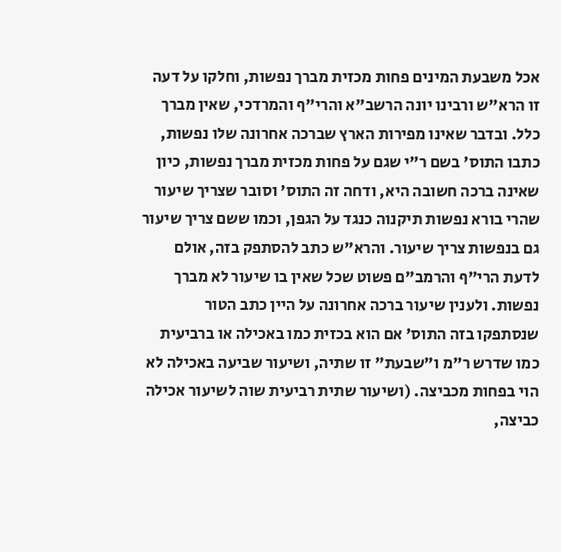אכל משבעת המינים פחות מכזית מברך נפשות, וחלקו על דעה זו הרא"ש ורבינו יונה הרשב"א והרי"ף והמרדכי, שאין מברך כלל. ובדבר שאינו מפירות הארץ שברכה אחרונה שלו נפשות, כתבו התוס' בשם ר"י שגם על פחות מכזית מברך נפשות, כיון שאינה ברכה חשובה היא, ודחה זה התוס' וסובר שצריך שיעור שהרי בורא נפשות תיקנוה כנגד על הגפן, וכמו ששם צריך שיעור גם בנפשות צריך שיעור. והרא"ש כתב להסתפק בזה, אולם לדעת הרי"ף והרמב"ם פשוט שכל שאין בו שיעור לא מברך נפשות. ולענין שיעור ברכה אחרונה על היין כתב הטור שנסתפקו בזה התוס' אם הוא בכזית כמו באכילה או ברביעית כמו שדרש ר"מ ו"שבעת" זו שתיה, ושיעור שביעה באכילה לא הוי בפחות מכביצה. (ושיעור שתית רביעית שוה לשיעור אכילה כביצה,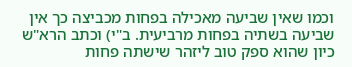וכמו שאין שביעה מאכילה בפחות מכביצה כך אין שביעה בשתיה בפחות מרביעית. ב"י) וכתב הרא"ש כיון שהוא ספק טוב ליזהר שישתה פחות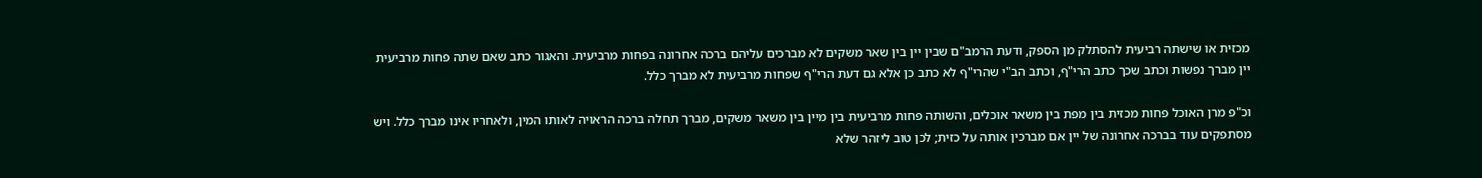מכזית או שישתה רביעית להסתלק מן הספק, ודעת הרמב"ם שבין יין בין שאר משקים לא מברכים עליהם ברכה אחרונה בפחות מרביעית. והאגור כתב שאם שתה פחות מרביעית יין מברך נפשות וכתב שכך כתב הרי"ף, וכתב הב"י שהרי"ף לא כתב כן אלא גם דעת הרי"ף שפחות מרביעית לא מברך כלל.

וכ"פ מרן האוכל פחות מכזית בין מפת בין משאר אוכלים, והשותה פחות מרביעית בין מיין בין משאר משקים, מברך תחלה ברכה הראויה לאותו המין, ולאחריו אינו מברך כלל. ויש מסתפקים עוד בברכה אחרונה של יין אם מברכין אותה על כזית; לכן טוב ליזהר שלא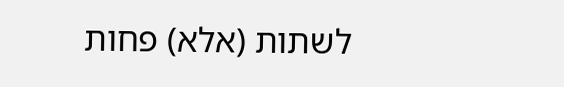לשתות (אלא) פחות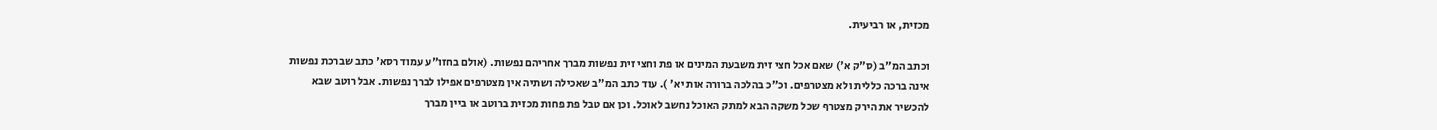מכזית, או רביעית.

וכתב המ"ב (ס"ק א') שאם אכל חצי זית משבעת המינים או פת וחצי זית נפשות מברך אחריהם נפשות. (אולם בחזו"ע עמוד רסא' כתב שברכת נפשות אינה ברכה כללית ולא מצטרפים. וכ"כ בהלכה ברורה אות יא' ). עוד כתב המ"ב שאכילה ושתיה אין מצטרפים אפילו לברך נפשות. אבל רוטב שבא להכשיר את הירק מצטרף שכל משקה הבא למתק האוכל נחשב לאוכל. וכן אם טבל פת פחות מכזית ברוטב או ביין מברך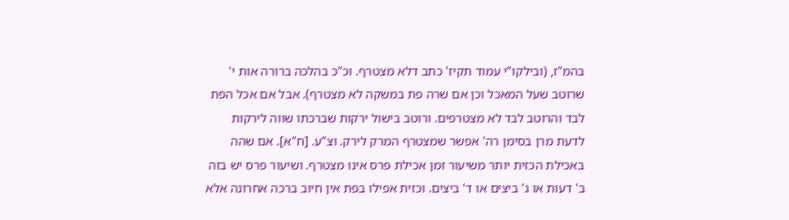בהמ"ז, (ובילקו"י עמוד תקיז' כתב דלא מצטרף. וכ"כ בהלכה ברורה אות י' שרוטב שעל המאכל וכן אם שרה פת במשקה לא מצטרף). אבל אם אכל הפת לבד והרוטב לבד לא מצטרפים. ורוטב בישול ירקות שברכתו שווה לירקות לדעת מרן בסימן רה' אפשר שמצטרף המרק לירק. וצ"ע. [ח"א]. אם שהה באכילת הכזית יותר משיעור זמן אכילת פרס אינו מצטרף. ושיעור פרס יש בזה ב' דעות או ג' ביצים או ד' ביצים. וכזית אפילו בפת אין חיוב ברכה אחרונה אלא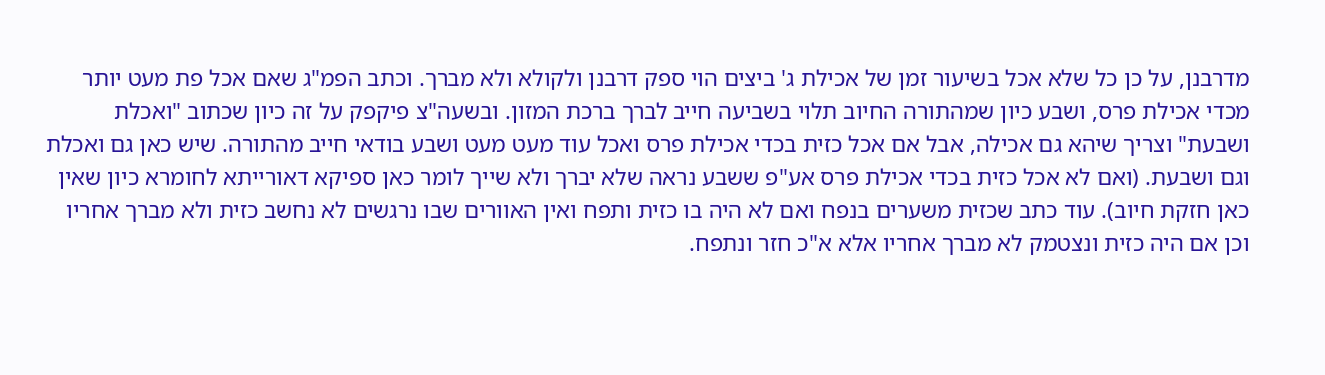מדרבנן, על כן כל שלא אכל בשיעור זמן של אכילת ג' ביצים הוי ספק דרבנן ולקולא ולא מברך. וכתב הפמ"ג שאם אכל פת מעט יותר מכדי אכילת פרס, ושבע כיון שמהתורה החיוב תלוי בשביעה חייב לברך ברכת המזון. ובשעה"צ פיקפק על זה כיון שכתוב "ואכלת ושבעת" וצריך שיהא גם אכילה, אבל אם אכל כזית בכדי אכילת פרס ואכל עוד מעט מעט ושבע בודאי חייב מהתורה. שיש כאן גם ואכלת וגם ושבעת. (ואם לא אכל כזית בכדי אכילת פרס אע"פ ששבע נראה שלא יברך ולא שייך לומר כאן ספיקא דאורייתא לחומרא כיון שאין כאן חזקת חיוב). עוד כתב שכזית משערים בנפח ואם לא היה בו כזית ותפח ואין האוורים שבו נרגשים לא נחשב כזית ולא מברך אחריו וכן אם היה כזית ונצטמק לא מברך אחריו אלא א"כ חזר ונתפח.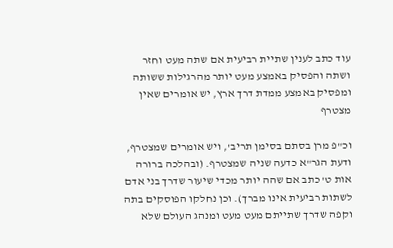עוד כתב לענין שתיית רביעית אם שתה מעט וחזר ושתה והפסיק באמצע מעט יותר מהרגילות ששותה ומפסיק באמצע ממדת דרך ארץ, יש אומרים שאין מצטרף

וכ"פ מרן בסתם בסימן תריב', ויש אומרים שמצטרף, ודעת הגר"א כדעה שניה שמצטרף. (ובהלכה ברורה אות ט' כתב אם שהה יותר מכדי שיעור שדרך בני אדם לשתות רביעית אינו מברך). וכן נחלקו הפוסקים בתה וקפה שדרך שתייתם מעט מעט ומנהג העולם שלא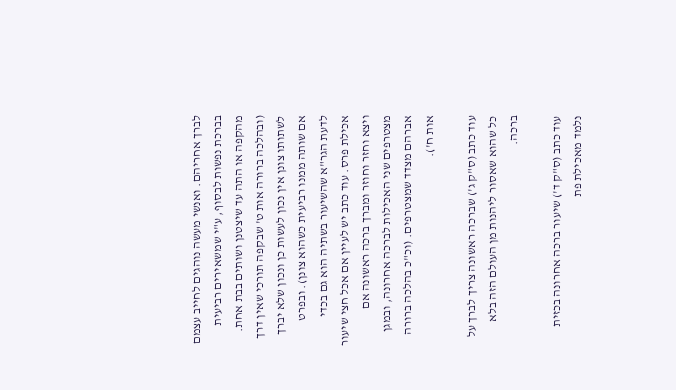לברך אחריהם. ואנשי מעשה נוהגים לחייב עצמם בברכת נפשות לבסוף, ע"י שמשאירים רביעית מהקפה או התה עד שיצטנן ושותים בבת אחת. (ובהלכה ברורה אות ט' שבקפה תורכי שאין דרך לשתותו צונן אין נכון לעשות כן ונכון שלא יברך אם שותה ממנו רביעית כשהוא צונן). ובפרט לדעת הגר"א שהשיעור בשתיה הוא גם בכדי אכילת פרס. עוד כתב יש לעיין אם אכל חצי שיעור ויצא וחזר וחוזר ומברך ברכה ראשונה אם מצטרפים שני האכילות לברכה אחרונה, ובמגן אברהם מצדד שמצטרפים. (וכ"כ בהלכה ברורה אות ח').

עוד כתב (ס"ק ג') שברכה ראשונה צריך לברך על כל שהוא שאסור ליהנות מן העולם הזה בלא ברכה.

עוד כתב (ס"ק ד') שיעור ברכה אחרונה בכזית נלמד מאכילת פת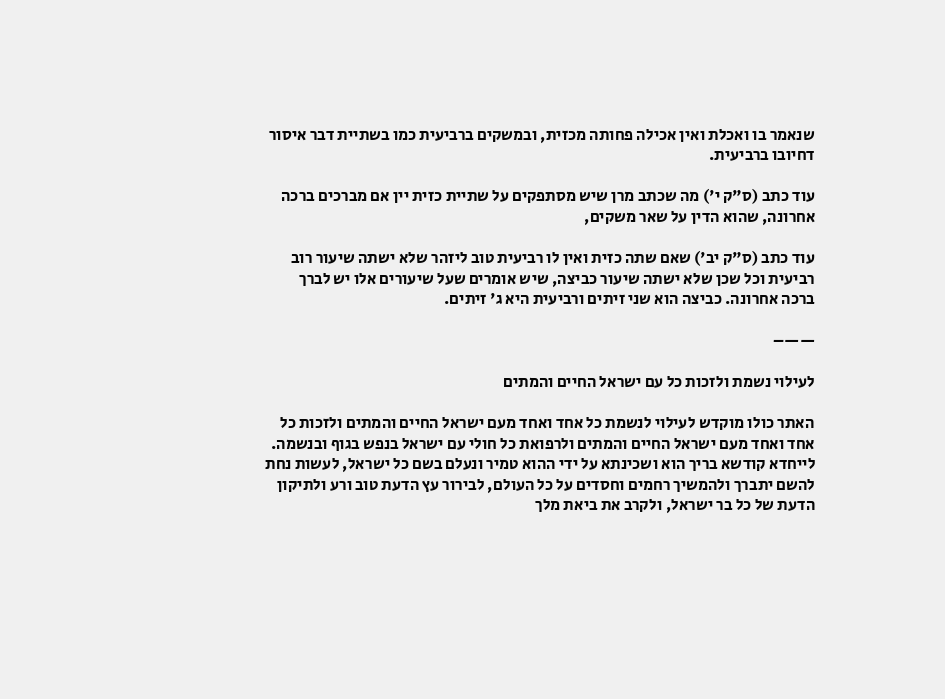שנאמר בו ואכלת ואין אכילה פחותה מכזית, ובמשקים ברביעית כמו בשתיית דבר איסור דחיובו ברביעית.

עוד כתב (ס"ק י') מה שכתב מרן שיש מסתפקים על שתיית כזית יין אם מברכים ברכה אחרונה, שהוא הדין על שאר משקים,

עוד כתב (ס"ק יב') שאם שתה כזית ואין לו רביעית טוב ליזהר שלא ישתה שיעור רוב רביעית וכל שכן שלא ישתה שיעור כביצה, שיש אומרים שעל שיעורים אלו יש לברך ברכה אחרונה. כביצה הוא שני זיתים ורביעית היא ג' זיתים.

——–

לעילוי נשמת ולזכות כל עם ישראל החיים והמתים

האתר כולו מוקדש לעילוי לנשמת כל אחד ואחד מעם ישראל החיים והמתים ולזכות כל אחד ואחד מעם ישראל החיים והמתים ולרפואת כל חולי עם ישראל בנפש בגוף ובנשמה. לייחדא קודשא בריך הוא ושכינתא על ידי ההוא טמיר ונעלם בשם כל ישראל, לעשות נחת להשם יתברך ולהמשיך רחמים וחסדים על כל העולם, לבירור עץ הדעת טוב ורע ולתיקון הדעת של כל בר ישראל, ולקרב את ביאת מלך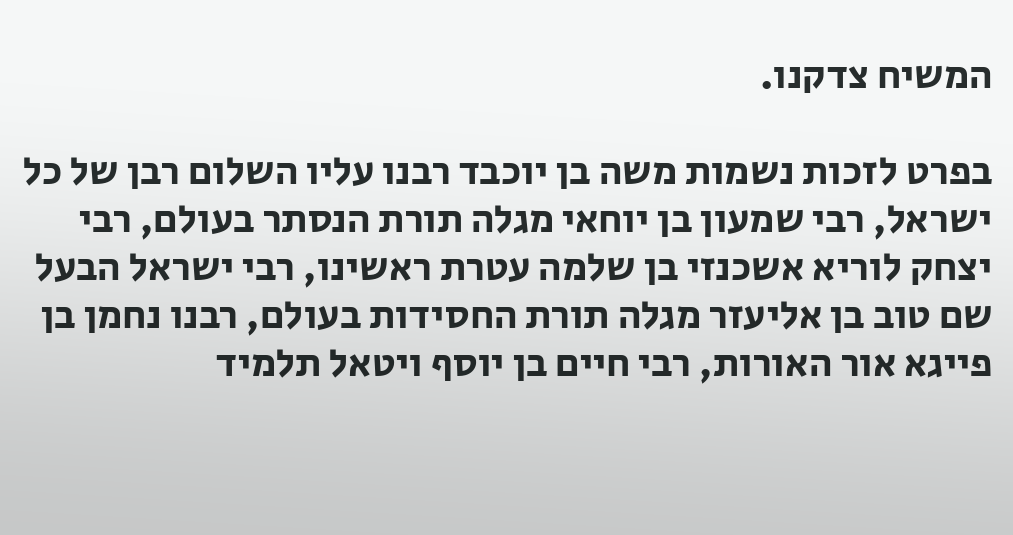המשיח צדקנו.

בפרט לזכות נשמות משה בן יוכבד רבנו עליו השלום רבן של כל ישראל, רבי שמעון בן יוחאי מגלה תורת הנסתר בעולם, רבי יצחק לוריא אשכנזי בן שלמה עטרת ראשינו, רבי ישראל הבעל שם טוב בן אליעזר מגלה תורת החסידות בעולם, רבנו נחמן בן פייגא אור האורות, רבי חיים בן יוסף ויטאל תלמיד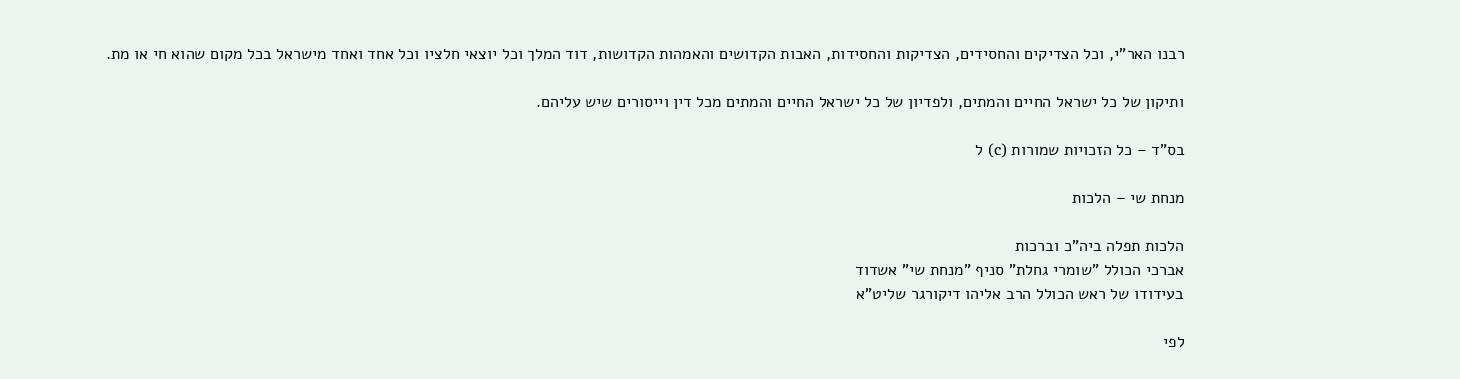רבנו האר"י, וכל הצדיקים והחסידים, הצדיקות והחסידות, האבות הקדושים והאמהות הקדושות, דוד המלך וכל יוצאי חלציו וכל אחד ואחד מישראל בכל מקום שהוא חי או מת.

ותיקון של כל ישראל החיים והמתים, ולפדיון של כל ישראל החיים והמתים מכל דין וייסורים שיש עליהם.

בס"ד – כל הזכויות שמורות (c) ל

מנחת שי – הלכות

הלכות תפלה ביה"כ וברכות
אברכי הכולל "שומרי גחלת" סניף "מנחת שי" אשדוד
בעידודו של ראש הכולל הרב אליהו דיקורגר שליט"א

לפי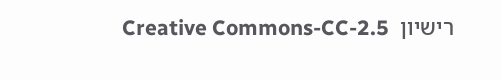רישיון  Creative Commons-CC-2.5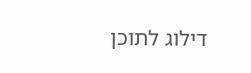דילוג לתוכן